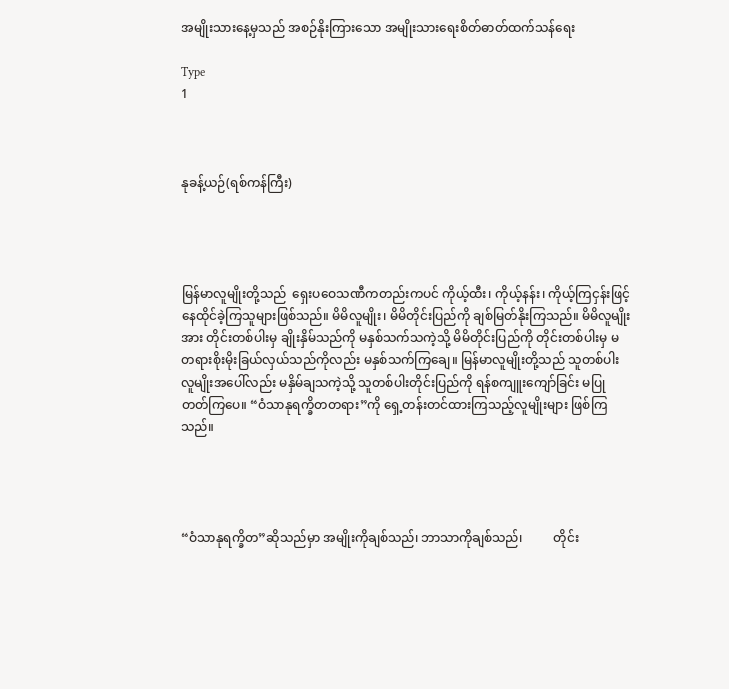အမျိုးသားနေ့မှသည် အစဉ်နိုးကြားသော အမျိုးသားရေးစိတ်ဓာတ်ထက်သန်ရေး

Type
1



နုခန့်ယဉ်(ရစ်ကန်ကြီး)




မြန်မာလူမျိုးတို့သည်  ရှေးပဝေသဏီကတည်းကပင် ကိုယ့်ထီး၊ ကိုယ့်နန်း၊ ကိုယ့်ကြငှန်းဖြင့် နေထိုင်ခဲ့ကြသူများဖြစ်သည်။ မိမိလူမျိုး၊ မိမိတိုင်းပြည်ကို ချစ်မြတ်နိုးကြသည်။ မိမိလူမျိုးအား တိုင်းတစ်ပါးမှ ချိုးနှိမ်သည်ကို မနှစ်သက်သကဲ့သို့ မိမိတိုင်းပြည်ကို တိုင်းတစ်ပါးမှ မတရားစိုးမိုးခြယ်လှယ်သည်ကိုလည်း မနှစ်သက်ကြချေ။ မြန်မာလူမျိုးတို့သည် သူတစ်ပါးလူမျိုးအပေါ်လည်း မနှိမ်ချသကဲ့သို့ သူတစ်ပါးတိုင်းပြည်ကို ရန်စကျူးကျော်ခြင်း မပြုတတ်ကြပေ။ “ဝံသာနုရက္ခိတတရား”ကို ရှေ့တန်းတင်ထားကြသည့်လူမျိုးများ ဖြစ်ကြသည်။




“ဝံသာနုရက္ခိတ”ဆိုသည်မှာ အမျိုးကိုချစ်သည်၊ ဘာသာကိုချစ်သည်၊          တိုင်း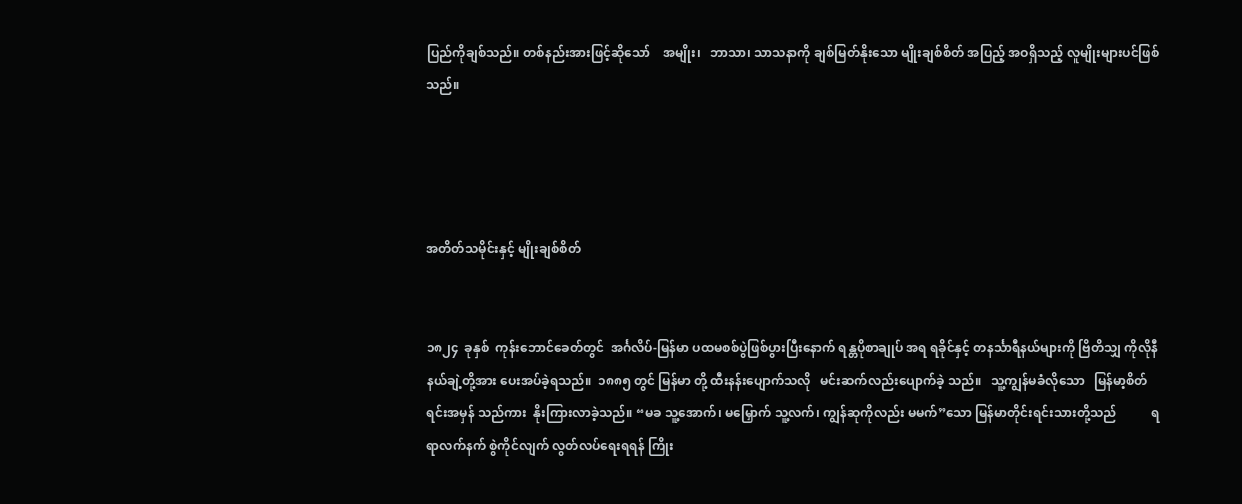ပြည်ကိုချစ်သည်။ တစ်နည်းအားဖြင့်ဆိုသော်    အမျိုး၊   ဘာသာ၊ သာသနာကို ချစ်မြတ်နိုးသော မျိုးချစ်စိတ် အပြည့် အဝရှိသည့် လူမျိုးများပင်ဖြစ်သည်။




အတိတ်သမိုင်းနှင့် မျိုးချစ်စိတ်


၁၈၂၄  ခုနှစ်  ကုန်းဘောင်ခေတ်တွင်  အင်္ဂလိပ်-မြန်မာ ပထမစစ်ပွဲဖြစ်ပွားပြီးနောက် ရန္တပိုစာချုပ် အရ ရခိုင်နှင့် တနင်္သာရီနယ်များကို ဗြိတိသျှ ကိုလိုနီ နယ်ချဲ့တို့အား ပေးအပ်ခဲ့ရသည်။  ၁၈၈၅ တွင် မြန်မာ တို့ ထီးနန်းပျောက်သလို   မင်းဆက်လည်းပျောက်ခဲ့ သည်။   သူ့ကျွန်မခံလိုသော   မြန်မာ့စိတ်ရင်းအမှန် သည်ကား  နိုးကြားလာခဲ့သည်။ “မခ သူ့အောက်၊ မမြှောက် သူ့လက်၊ ကျွန်ဆုကိုလည်း မမက်”သော မြန်မာတိုင်းရင်းသားတို့သည်           ရရာလက်နက် စွဲကိုင်လျက် လွတ်လပ်ရေးရရန် ကြိုး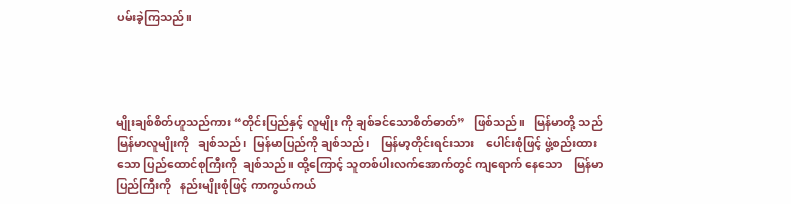ပမ်းခဲ့ကြသည်။




မျိုးချစ်စိတ်ဟူသည်ကား “တိုင်းပြည်နှင့် လူမျိုး ကို ချစ်ခင်သောစိတ်ဓာတ်”   ဖြစ်သည်။   မြန်မာတို့ သည်   မြန်မာလူမျိုးကို   ချစ်သည်၊  မြန်မာပြည်ကို ချစ်သည်၊    မြန်မာ့တိုင်းရင်းသား    ပေါင်းစုံဖြင့် ဖွဲ့စည်းထားသော ပြည်ထောင်စုကြီးကို  ချစ်သည်။ ထို့ကြောင့် သူတစ်ပါးလက်အောက်တွင် ကျရောက် နေသော    မြန်မာပြည်ကြီးကို   နည်းမျိုးစုံဖြင့် ကာကွယ်ကယ်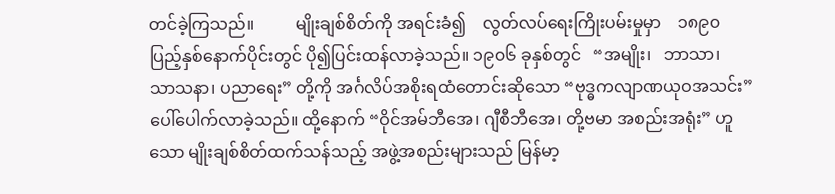တင်ခဲ့ကြသည်။          မျိုးချစ်စိတ်ကို အရင်းခံ၍    လွတ်လပ်ရေးကြိုးပမ်းမှုမှာ    ၁၈၉၀ ပြည့်နှစ်နောက်ပိုင်းတွင် ပို၍ပြင်းထန်လာခဲ့သည်။ ၁၉၀၆ ခုနှစ်တွင်   “အမျိုး၊   ဘာသာ၊   သာသနာ၊ ပညာရေး” တို့ကို အင်္ဂလိပ်အစိုးရထံတောင်းဆိုသော “ဗုဒ္ဓကလျာဏယုဝအသင်း” ပေါ်ပေါက်လာခဲ့သည်။ ထို့နောက် “ဝိုင်အမ်ဘီအေ၊ ဂျီစီဘီအေ၊ တို့ဗမာ အစည်းအရုံး” ဟူသော မျိုးချစ်စိတ်ထက်သန်သည့် အဖွဲ့အစည်းများသည် မြန်မာ့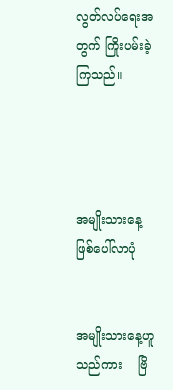လွတ်လပ်ရေးအတွက် ကြိုးပမ်းခဲ့ကြသည်။




အမျိုးသားနေ့ ဖြစ်ပေါ်လာပုံ


အမျိုးသားနေ့ဟူသည်ကား    ဗြိ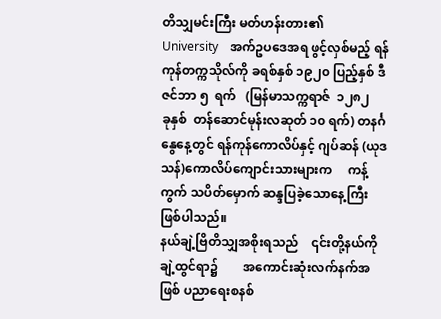တိသျှမင်းကြီး မတ်ဟန်းတား၏    University    အက်ဥပဒေအရ ဖွင့်လှစ်မည့် ရန်ကုန်တက္ကသိုလ်ကို ခရစ်နှစ် ၁၉၂၀ ပြည့်နှစ် ဒီဇင်ဘာ ၅  ရက်   (မြန်မာသက္ကရာဇ်  ၁၂၈၂    ခုနှစ်  တန်ဆောင်မုန်းလဆုတ် ၁၀ ရက်) တနင်္ဂနွေနေ့တွင် ရန်ကုန်ကောလိပ်နှင့် ဂျပ်ဆန် (ယုဒသန်)ကောလိပ်ကျောင်းသားများက     ကန့်ကွက် သပိတ်မှောက် ဆန္ဒပြခဲ့သောနေ့ကြီး ဖြစ်ပါသည်။
နယ်ချဲ့ဗြိတိသျှအစိုးရသည်    ၎င်းတို့နယ်ကို ချဲ့ထွင်ရာ၌        အကောင်းဆုံးလက်နက်အဖြစ် ပညာရေးစနစ်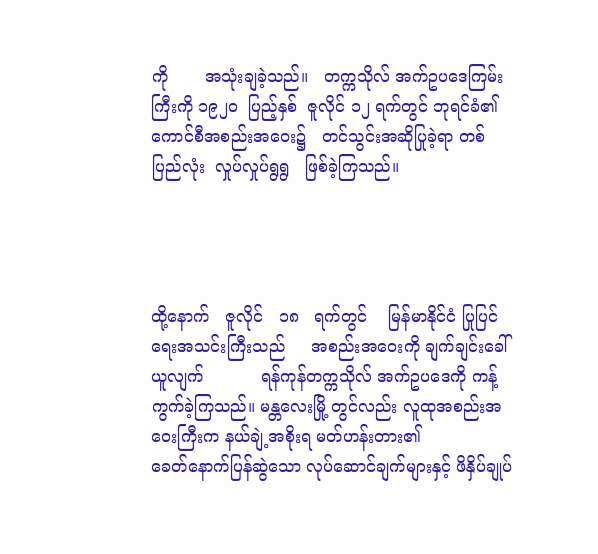ကို       အသုံးချခဲ့သည်။   တက္ကသိုလ် အက်ဥပဒေကြမ်းကြီးကို ၁၉၂၀  ပြည့်နှစ်  ဇူလိုင် ၁၂ ရက်တွင် ဘုရင်ခံ၏   ကောင်စီအစည်းအဝေး၌   တင်သွင်းအဆိုပြုခဲ့ရာ တစ်ပြည်လုံး  လှုပ်လှုပ်ရွရွ   ဖြစ်ခဲ့ကြသည်။




ထို့နောက်   ဇူလိုင်   ၁၈   ရက်တွင်    မြန်မာနိုင်ငံ ပြုပြင်ရေးအသင်းကြီးသည်     အစည်းအဝေးကို ချက်ချင်းခေါ်ယူလျက်           ရန်ကုန်တက္ကသိုလ် အက်ဥပဒေကို ကန့်ကွက်ခဲ့ကြသည်။ မန္တလေးမြို့ တွင်လည်း လူထုအစည်းအဝေးကြီးက နယ်ချဲ့အစိုးရ မတ်ဟန်းတား၏            ခေတ်နောက်ပြန်ဆွဲသော လုပ်ဆောင်ချက်များနှင့် ဖိနှိပ်ချုပ်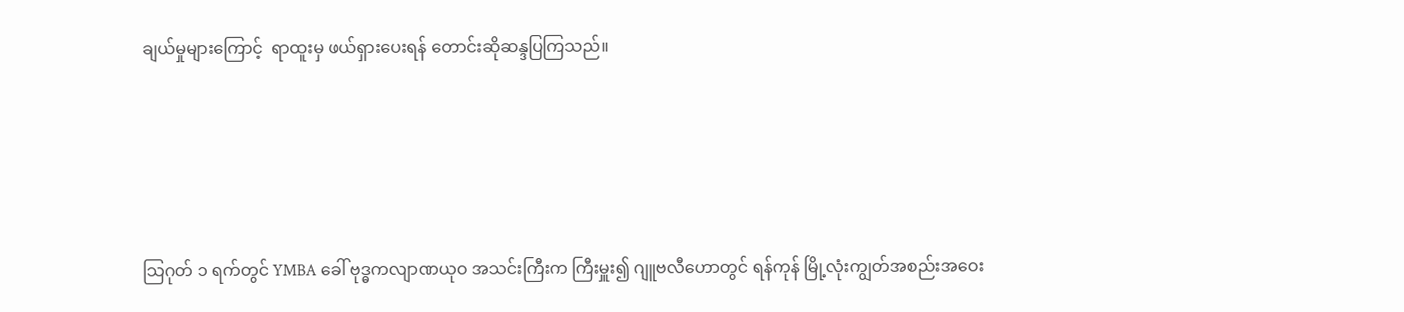ချယ်မှုများကြောင့်  ရာထူးမှ ဖယ်ရှားပေးရန် တောင်းဆိုဆန္ဒပြကြသည်။




သြဂုတ် ၁ ရက်တွင် YMBA ခေါ် ဗုဒ္ဓကလျာဏယုဝ အသင်းကြီးက ကြီးမှူး၍ ဂျူဗလီဟောတွင် ရန်ကုန် မြို့လုံးကျွတ်အစည်းအဝေး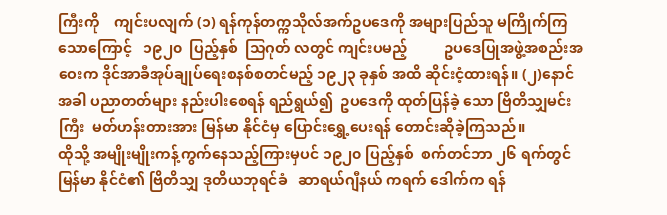ကြီးကို    ကျင်းပလျက် (၁) ရန်ကုန်တက္ကသိုလ်အက်ဥပဒေကို အများပြည်သူ မကြိုက်ကြသောကြောင့်   ၁၉၂၀  ပြည့်နှစ်  သြဂုတ် လတွင် ကျင်းပမည့်          ဥပဒေပြုအဖွဲ့အစည်းအဝေးက ဒိုင်အာခီအုပ်ချုပ်ရေးစနစ်စတင်မည့် ၁၉၂၃ ခုနှစ် အထိ ဆိုင်းငံ့ထားရန်။ (၂)နောင်အခါ ပညာတတ်များ နည်းပါးစေရန် ရည်ရွယ်၍  ဥပဒေကို ထုတ်ပြန်ခဲ့ သော ဗြိတိသျှမင်းကြီး  မတ်ဟန်းတားအား မြန်မာ နိုင်ငံမှ ပြောင်းရွှေ့ပေးရန် တောင်းဆိုခဲ့ကြသည်။
ထိုသို့ အမျိုးမျိုးကန့်ကွက်နေသည့်ကြားမှပင် ၁၉၂၀ ပြည့်နှစ်  စက်တင်ဘာ ၂၆ ရက်တွင်  မြန်မာ နိုင်ငံ၏ ဗြိတိသျှ ဒုတိယဘုရင်ခံ   ဆာရယ်ဂျီနယ် ကရက် ဒေါက်က ရန်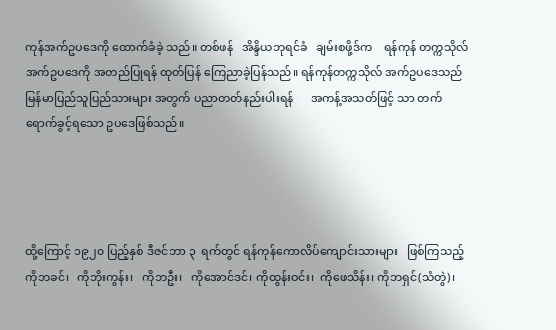ကုန်အက်ဥပဒေကို ထောက်ခံခဲ့ သည်။ တစ်ဖန်   အိန္ဒိယဘုရင်ခံ   ချမ်းစဖို့ဒ်က    ရန်ကုန် တက္ကသိုလ်အက်ဥပဒေကို အတည်ပြုရန် ထုတ်ပြန် ကြေညာခဲ့ပြန်သည်။ ရန်ကုန်တက္ကသိုလ် အက်ဥပဒေသည်    မြန်မာပြည်သူပြည်သားများ အတွက် ပညာတတ်နည်းပါးရန်      အကန့်အသတ်ဖြင့် သာ တက်ရောက်ခွင့်ရသော ဥပဒေဖြစ်သည်။




ထို့ကြောင့် ၁၉၂၀ ပြည့်နှစ် ဒီဇင်ဘာ ၃  ရက်တွင် ရန်ကုန်ကောလိပ်ကျောင်းသားများ   ဖြစ်ကြသည့်  ကိုဘခင်၊   ကိုဘိုးကွန်း၊   ကိုဘဦး၊   ကိုအောင်ဒင်၊ ကိုထွန်းဝင်း၊  ကိုဖေသိန်း၊ ကိုဘရှင်(သံတွဲ)၊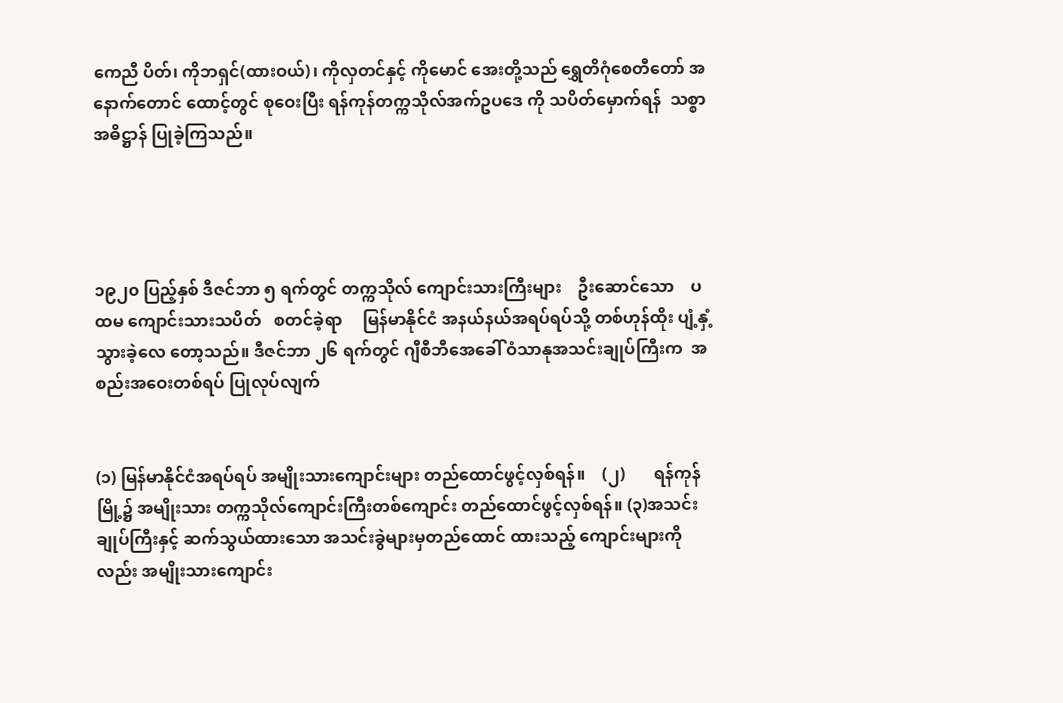ကေညီ ပိတ်၊ ကိုဘရှင်(ထားဝယ်)၊ ကိုလှတင်နှင့် ကိုမောင် အေးတို့သည် ရွှေတိဂုံစေတီတော် အနောက်တောင် ထောင့်တွင် စုဝေးပြီး ရန်ကုန်တက္ကသိုလ်အက်ဥပဒေ ကို သပိတ်မှောက်ရန်  သစ္စာအဓိဋ္ဌာန် ပြုခဲ့ကြသည်။




၁၉၂၀ ပြည့်နှစ် ဒီဇင်ဘာ ၅ ရက်တွင် တက္ကသိုလ် ကျောင်းသားကြီးများ    ဦးဆောင်သော    ပထမ ကျောင်းသားသပိတ်   စတင်ခဲ့ရာ     မြန်မာနိုင်ငံ အနယ်နယ်အရပ်ရပ်သို့ တစ်ဟုန်ထိုး ပျံ့နှံ့သွားခဲ့လေ တော့သည်။ ဒီဇင်ဘာ ၂၆ ရက်တွင် ဂျီစီဘီအေခေါ် ဝံသာနုအသင်းချုပ်ကြီးက  အစည်းအဝေးတစ်ရပ် ပြုလုပ်လျက်


(၁) မြန်မာနိုင်ငံအရပ်ရပ် အမျိုးသားကျောင်းများ တည်ထောင်ဖွင့်လှစ်ရန်။    (၂)       ရန်ကုန်မြို့၌ အမျိုးသား တက္ကသိုလ်ကျောင်းကြီးတစ်ကျောင်း တည်ထောင်ဖွင့်လှစ်ရန်။ (၃)အသင်းချုပ်ကြီးနှင့် ဆက်သွယ်ထားသော အသင်းခွဲများမှတည်ထောင် ထားသည့် ကျောင်းများကိုလည်း အမျိုးသားကျောင်း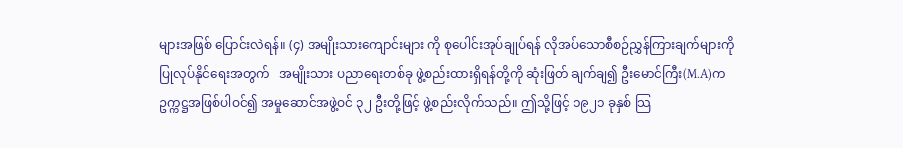များအဖြစ် ပြောင်းလဲရန်။ (၄) အမျိုးသားကျောင်းများ ကို စုပေါင်းအုပ်ချုပ်ရန် လိုအပ်သောစီစဉ်ညွှန်ကြားချက်များကို   ပြုလုပ်နိုင်ရေးအတွက်   အမျိုးသား ပညာရေးတစ်ခု ဖွဲ့စည်းထားရှိရန်တို့ကို ဆုံးဖြတ် ချက်ချ၍ ဦးမောင်ကြီး(M.A)က  ဥက္ကဋ္ဌအဖြစ်ပါဝင်၍ အမှုဆောင်အဖွဲ့ဝင် ၃၂ ဦးတို့ဖြင့် ဖွဲ့စည်းလိုက်သည်။ ဤသို့ဖြင့် ၁၉၂၁ ခုနှစ် သြ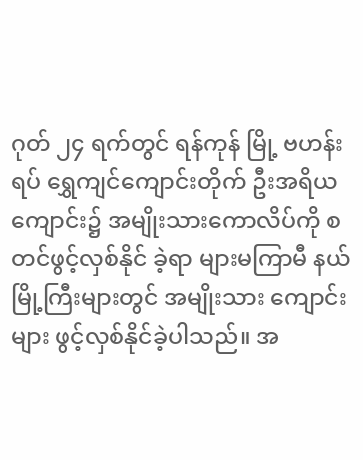ဂုတ် ၂၄ ရက်တွင် ရန်ကုန် မြို့ ဗဟန်းရပ် ရွှေကျင်ကျောင်းတိုက် ဦးအရိယ ကျောင်း၌ အမျိုးသားကောလိပ်ကို စတင်ဖွင့်လှစ်နိုင် ခဲ့ရာ များမကြာမီ နယ်မြို့ကြီးများတွင် အမျိုးသား ကျောင်းများ ဖွင့်လှစ်နိုင်ခဲ့ပါသည်။ အ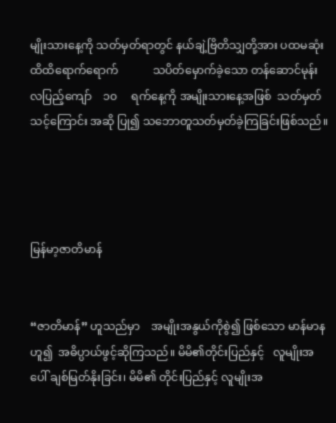မျိုးသားနေ့ကို သတ်မှတ်ရာတွင် နယ်ချဲ့ဗြိတိသျှတို့အား ပထမဆုံး ထိထိရောက်ရောက်            သပိတ်မှောက်ခဲ့သော တန်ဆောင်မုန်းလပြည့်ကျော်    ၁၀     ရက်နေ့ကို အမျိုးသားနေ့အဖြစ်  သတ်မှတ်သင့်ကြောင်း အဆို ပြု၍ သဘောတူသတ်မှတ်ခဲ့ကြခြင်းဖြစ်သည်။




မြန်မာ့ဇာတိမာန်


“ဇာတိမာန်” ဟူသည်မှာ    အမျိုးအနွယ်ကိုစွဲ၍ ဖြစ်သော မာန်မာနဟူ၍  အဓိပ္ပာယ်ဖွင့်ဆိုကြသည်။ မိမိ၏တိုင်းပြည်နှင့်   လူမျိုးအပေါ် ချစ်မြတ်နိုးခြင်း၊ မိမိ၏ တိုင်းပြည်နှင့် လူမျိုးအ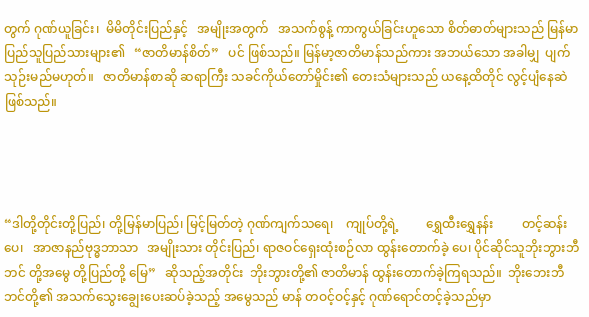တွက် ဂုဏ်ယူခြင်း၊  မိမိတိုင်းပြည်နှင့်   အမျိုးအတွက်   အသက်စွန့် ကာကွယ်ခြင်းဟူသော စိတ်ဓာတ်များသည် မြန်မာ ပြည်သူပြည်သားများ၏   “ဇာတိမာန်စိတ်”   ပင် ဖြစ်သည်။ မြန်မာ့ဇာတိမာန်သည်ကား အဘယ်သော အခါမျှ  ပျက်သုဉ်းမည်မဟုတ်။   ဇာတိမာန်စာဆို ဆရာကြီး သခင်ကိုယ်တော်မှိုင်း၏ တေးသံများသည် ယနေ့ထိတိုင် လွင့်ပျံနေဆဲဖြစ်သည်။




“ဒါတို့တိုင်းတို့ပြည်၊ တို့မြန်မာပြည်၊ မြင့်မြတ်တဲ့ ဂုဏ်ကျက်သရေ၊    ကျုပ်တို့ရဲ့         ရွှေထီးရွှေနန်း         တင့်ဆန်းပေ၊   အာဇာနည်ဗုဒ္ဓဘာသာ   အမျိုးသား တိုင်းပြည်၊ ရာဇဝင်ရှေးထုံးစဉ်လာ ထွန်းတောက်ခဲ့ ပေ၊ ပိုင်ဆိုင်သူဘိုးဘွားဘီဘင် တို့အမွေ တို့ပြည်တို့ မြေ”   ဆိုသည့်အတိုင်း  ဘိုးဘွားတို့၏ ဇာတိမာန် ထွန်းတောက်ခဲ့ကြရသည်။  ဘိုးဘေးဘီဘင်တို့၏ အသက်သွေးချွေးပေးဆပ်ခဲ့သည့် အမွေသည် မာန် တဝင့်ဝင့်နှင့် ဂုဏ်ရောင်တင့်ခဲ့သည်မှာ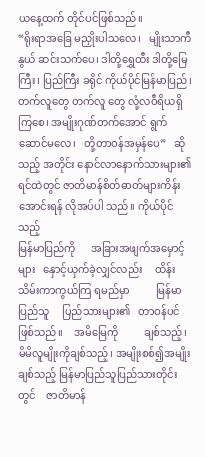ယနေ့ထက် တိုင်ပင်ဖြစ်သည်။
“ရိုးရာအခြေ မညှိုးပါသလေ၊   မျိုးသာကီနွယ် ဆင်းသက်ပေ၊ ဒါတို့ရွှေထီး ဒါတို့မြေကြီး၊ ပြည်ကြီး ခရိုင် ကိုယ်ပိုင်မြန်မာပြည်၊ တက်လူတွေ တက်လူ တွေ လုံ့လဝီရိယရှိကြစေ၊ အမျိုးဂုဏ်တက်အောင် ရွက်ဆောင်မလေ၊   တို့တာဝန်အမှန်ပေ”   ဆိုသည့် အတိုင်း နောင်လာနောက်သားများ၏ ရင်ထဲတွင် ဇာတိမာန်စိတ်ဓာတ်များကိန်းအောင်းရန် လိုအပ်ပါ သည်။ ကိုယ်ပိုင်သည့်
မြန်မာပြည်ကို      အခြားအဖျက်အမှောင့်များ   နှောင့်ယှက်ခဲ့လျှင်လည်း     ထိန်းသိမ်းကာကွယ်ကြ ရမည်မှာ          မြန်မာပြည်သူ     ပြည်သားများ၏   တာဝန်ပင်ဖြစ်သည်။    အမိမြေကို          ချစ်သည့်၊       မိမိလူမျိုးကိုချစ်သည့်၊ အမျိုးစစ်၍အမျိုးချစ်သည့် မြန်မာပြည်သူပြည်သားတိုင်းတွင်    ဇာတိမာန်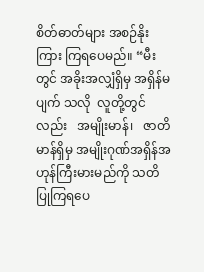စိတ်ဓာတ်များ အစဉ်နိုးကြား ကြရပေမည်။ “မီးတွင် အခိုးအလျှံရှိမှ အရှိန်မပျက် သလို  လူတို့တွင်လည်း   အမျိုးမာန်၊   ဇာတိမာန်ရှိမှ အမျိုးဂုဏ်အရှိန်အဟုန်ကြီးမားမည်ကို သတိပြုကြရပေ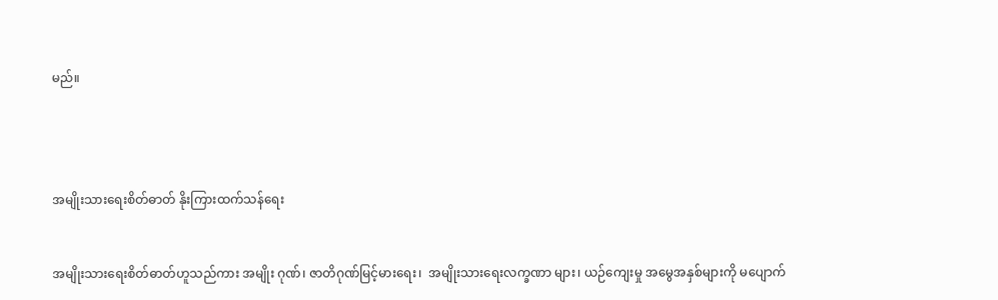မည်။




အမျိုးသားရေးစိတ်ဓာတ် နိုးကြားထက်သန်ရေး


အမျိုးသားရေးစိတ်ဓာတ်ဟူသည်ကား အမျိုး ဂုဏ်၊ ဇာတိဂုဏ်မြင့်မားရေး၊  အမျိုးသားရေးလက္ခဏာ များ၊ ယဉ်ကျေးမှု အမွေအနှစ်များကို မပျောက်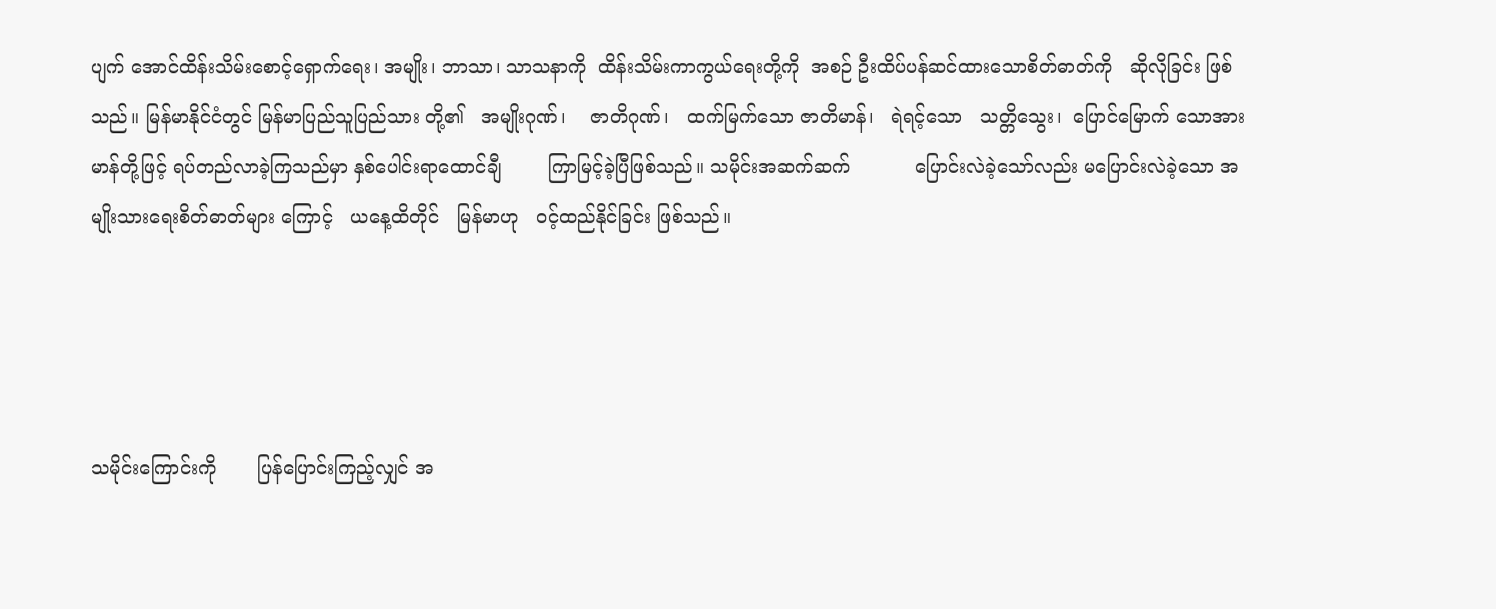ပျက် အောင်ထိန်းသိမ်းစောင့်ရှောက်ရေး၊ အမျိုး၊ ဘာသာ၊ သာသနာကို  ထိန်းသိမ်းကာကွယ်ရေးတို့ကို  အစဉ် ဦးထိပ်ပန်ဆင်ထားသောစိတ်ဓာတ်ကို   ဆိုလိုခြင်း ဖြစ်သည်။ မြန်မာနိုင်ငံတွင် မြန်မာပြည်သူပြည်သား တို့၏   အမျိုးဂုဏ်၊    ဇာတိဂုဏ်၊   ထက်မြက်သော ဇာတိမာန်၊   ရဲရင့်သော   သတ္တိသွေး၊  ပြောင်မြောက် သောအားမာန်တို့ဖြင့် ရပ်တည်လာခဲ့ကြသည်မှာ နှစ်ပေါင်းရာထောင်ချီ        ကြာမြင့်ခဲ့ပြီဖြစ်သည်။ သမိုင်းအဆက်ဆက်           ပြောင်းလဲခဲ့သော်လည်း မပြောင်းလဲခဲ့သော အမျိုးသားရေးစိတ်ဓာတ်များ ကြောင့်   ယနေ့ထိတိုင်   မြန်မာဟု   ဝင့်ထည်နိုင်ခြင်း ဖြစ်သည်။




သမိုင်းကြောင်းကို       ပြန်ပြောင်းကြည့်လျှင် အ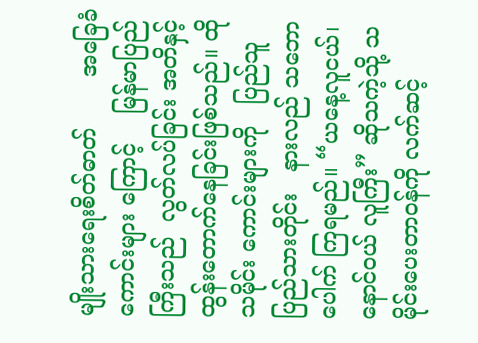မျိုးသားရေးစိတ်ဓာတ်       အခြေခံကောင်းများ ကြောင့်    မြန်မာပြည်ကြီးသည်  လွတ်လပ်ခြင်း အတိနှင့် ထွန်းတောက်နေခြင်းဖြစ်သည်။ ထိုသမိုင်း ကောင်းများကို   ပြည်သူပြည်သားတိုင်း   နားလည် သဘောပေါက် ကြရမည်။ “ယနေ့လူငယ်၊ နောင်ဝယ် လူကြီး” ဆိုသကဲ့သို့ သမိုင်းပေးတာဝန်ကို လက်ဆင့်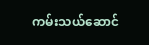ကမ်းသယ်ဆောင်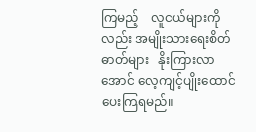ကြမည့်    လူငယ်များကိုလည်း အမျိုးသားရေးစိတ်ဓာတ်များ   နိုးကြားလာအောင် လေ့ကျင့်ပျိုးထောင်ပေးကြရမည်။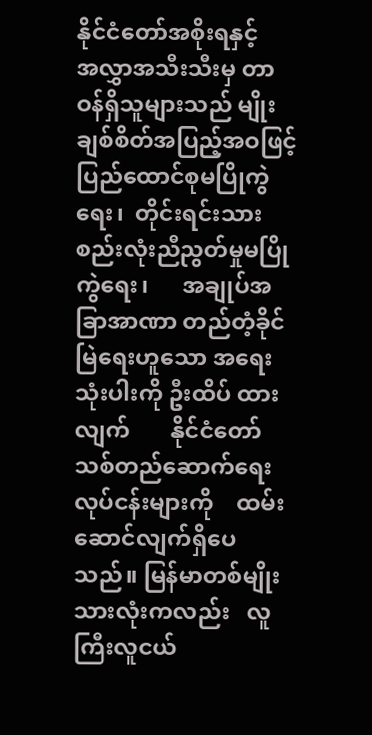နိုင်ငံတော်အစိုးရနှင့်         အလွှာအသီးသီးမှ တာဝန်ရှိသူများသည် မျိုးချစ်စိတ်အပြည့်အဝဖြင့် ပြည်ထောင်စုမပြိုကွဲရေး၊  တိုင်းရင်းသားစည်းလုံးညီညွတ်မှုမပြိုကွဲရေး၊      အချုပ်အခြာအာဏာ တည်တံ့ခိုင်မြဲရေးဟူသော အရေးသုံးပါးကို ဦးထိပ် ထားလျက်       နိုင်ငံတော်သစ်တည်ဆောက်ရေး လုပ်ငန်းများကို    ထမ်းဆောင်လျက်ရှိပေသည်။ မြန်မာတစ်မျိုးသားလုံးကလည်း   လူကြီးလူငယ်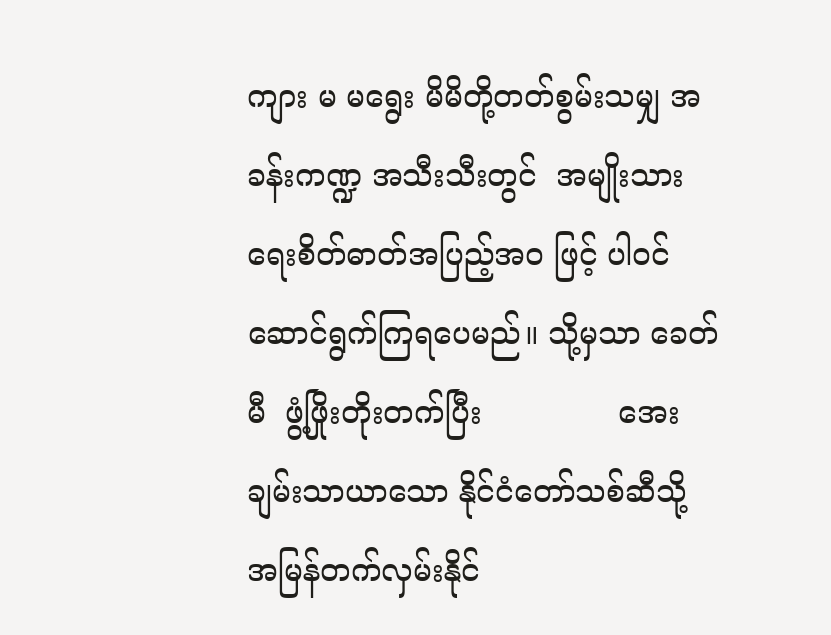ကျား မ မရွေး မိမိတို့တတ်စွမ်းသမျှ အခန်းကဏ္ဍ အသီးသီးတွင်  အမျိုးသားရေးစိတ်ဓာတ်အပြည့်အဝ ဖြင့် ပါဝင်ဆောင်ရွက်ကြရပေမည်။ သို့မှသာ ခေတ်မီ  ဖွံ့ဖြိုးတိုးတက်ပြီး              အေးချမ်းသာယာသော နိုင်ငံတော်သစ်ဆီသို့  အမြန်တက်လှမ်းနိုင်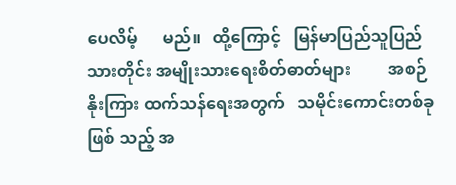ပေလိမ့်      မည်။   ထို့ကြောင့်   မြန်မာပြည်သူပြည်သားတိုင်း အမျိုးသားရေးစိတ်ဓာတ်များ         အစဉ်နိုးကြား ထက်သန်ရေးအတွက်   သမိုင်းကောင်းတစ်ခုဖြစ် သည့် အ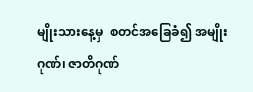မျိုးသားနေ့မှ  စတင်အခြေခံ၍ အမျိုးဂုဏ်၊ ဇာတိဂုဏ်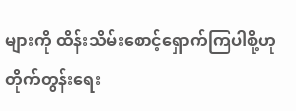များကို ထိန်းသိမ်းစောင့်ရှောက်ကြပါစို့ဟု တိုက်တွန်းရေး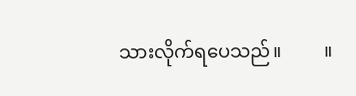သားလိုက်ရပေသည်။         ။